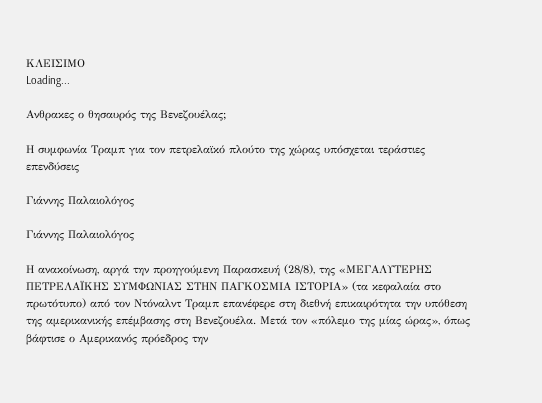ΚΛΕΙΣΙΜΟ
Loading...

Ανθρακες ο θησαυρός της Βενεζουέλας;

Η συμφωνία Τραμπ για τον πετρελαϊκό πλούτο της χώρας υπόσχεται τεράστιες επενδύσεις

Γιάννης Παλαιολόγος

Γιάννης Παλαιολόγος

Η ανακοίνωση, αργά την προηγούμενη Παρασκευή (28/8), της «ΜΕΓΑΛΥΤΕΡΗΣ ΠΕΤΡΕΛΑΪΚΗΣ ΣΥΜΦΩΝΙΑΣ ΣΤΗΝ ΠΑΓΚΟΣΜΙΑ ΙΣΤΟΡΙΑ» (τα κεφαλαία στο πρωτότυπο) από τον Ντόναλντ Τραμπ επανέφερε στη διεθνή επικαιρότητα την υπόθεση της αμερικανικής επέμβασης στη Βενεζουέλα. Μετά τον «πόλεμο της μίας ώρας», όπως βάφτισε ο Αμερικανός πρόεδρος την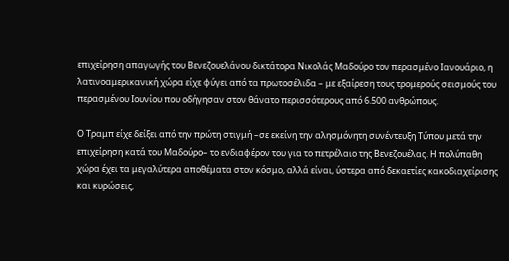επιχείρηση απαγωγής του Βενεζουελάνου δικτάτορα Νικολάς Μαδούρο τον περασμένο Ιανουάριο, η λατινοαμερικανική χώρα είχε φύγει από τα πρωτοσέλιδα – με εξαίρεση τους τρομερούς σεισμούς του περασμένου Ιουνίου που οδήγησαν στον θάνατο περισσότερους από 6.500 ανθρώπους.

Ο Τραμπ είχε δείξει από την πρώτη στιγμή –σε εκείνη την αλησμόνητη συνέντευξη Τύπου μετά την επιχείρηση κατά του Μαδούρο– το ενδιαφέρον του για το πετρέλαιο της Βενεζουέλας. Η πολύπαθη χώρα έχει τα μεγαλύτερα αποθέματα στον κόσμο, αλλά είναι, ύστερα από δεκαετίες κακοδιαχείρισης και κυρώσεις,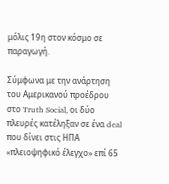μόλις 19η στον κόσμο σε παραγωγή.

Σύμφωνα με την ανάρτηση του Αμερικανού προέδρου στο Truth Social, οι δύο πλευρές κατέληξαν σε ένα deal που δίνει στις ΗΠΑ «πλειοψηφικό έλεγχο» επί 65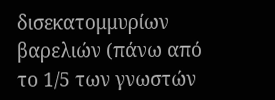δισεκατομμυρίων βαρελιών (πάνω από το 1/5 των γνωστών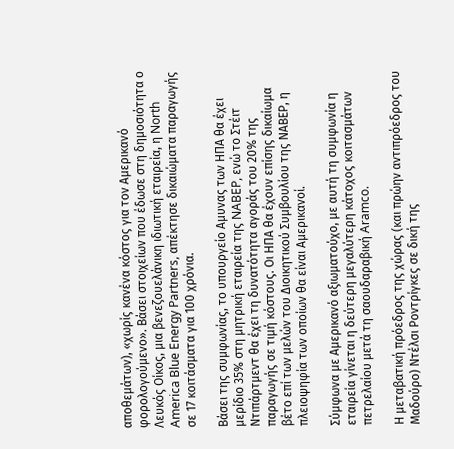αποθεμάτων), «χωρίς κανένα κόστος για τον Αμερικανό φορολογούμενο». Βάσει στοιχείων που έδωσε στη δημοσιότητα ο Λευκός Οίκος, μια βενεζουελάνικη ιδιωτική εταιρεία, η North America Blue Energy Partners, απέκτησε δικαιώματα παραγωγής σε 17 κοιτάσματα για 100 χρόνια.

Βάσει της συμφωνίας, το υπουργείο Αμυνας των ΗΠΑ θα έχει μερίδιο 35% στη μητρική εταιρεία της NABEP, ενώ το Στέιτ Ντιπάρτμεντ θα έχει τη δυνατότητα αγοράς του 20% της παραγωγής σε τιμή κόστους. Οι ΗΠΑ θα έχουν επίσης δικαίωμα βέτο επί των μελών του Διοικητικού Συμβουλίου της ΝΑΒΕΡ, η πλειοψηφία των οποίων θα είναι Αμερικανοί.

Σύμφωνα με Αμερικανό αξιωματούχο, με αυτή τη συμφωνία η εταιρεία γίνεται η δεύτερη μεγαλύτερη κάτοχος κοιτασμάτων πετρελαίου μετά τη σαουδαραβική Aramco.

Η μεταβατική πρόεδρος της χώρας (και πρώην αντιπρόεδρος του Μαδούρο) Ντέλσι Ροντρίγκες σε δική της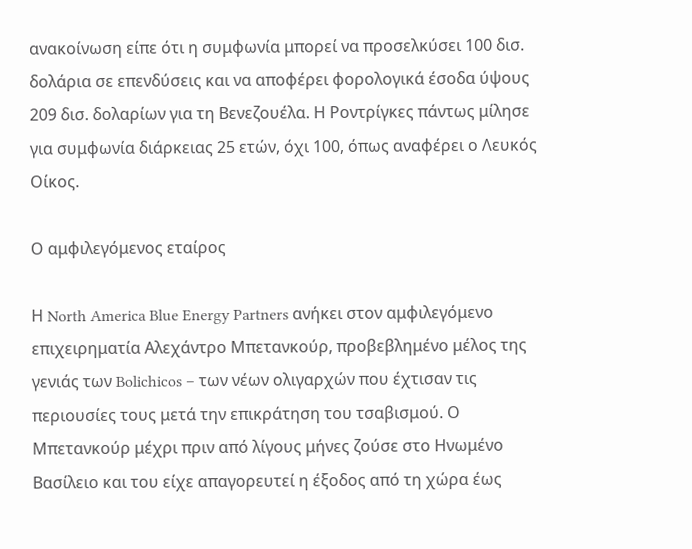ανακοίνωση είπε ότι η συμφωνία μπορεί να προσελκύσει 100 δισ. δολάρια σε επενδύσεις και να αποφέρει φορολογικά έσοδα ύψους 209 δισ. δολαρίων για τη Βενεζουέλα. Η Ροντρίγκες πάντως μίλησε για συμφωνία διάρκειας 25 ετών, όχι 100, όπως αναφέρει ο Λευκός Οίκος.

Ο αμφιλεγόμενος εταίρος

Η North America Blue Energy Partners ανήκει στον αμφιλεγόμενο επιχειρηματία Αλεχάντρο Μπετανκούρ, προβεβλημένο μέλος της γενιάς των Bolichicos – των νέων ολιγαρχών που έχτισαν τις περιουσίες τους μετά την επικράτηση του τσαβισμού. Ο Μπετανκούρ μέχρι πριν από λίγους μήνες ζούσε στο Ηνωμένο Βασίλειο και του είχε απαγορευτεί η έξοδος από τη χώρα έως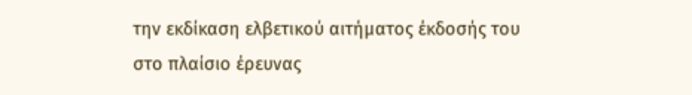την εκδίκαση ελβετικού αιτήματος έκδοσής του στο πλαίσιο έρευνας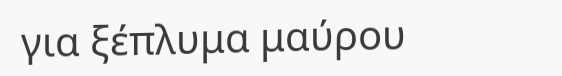για ξέπλυμα μαύρου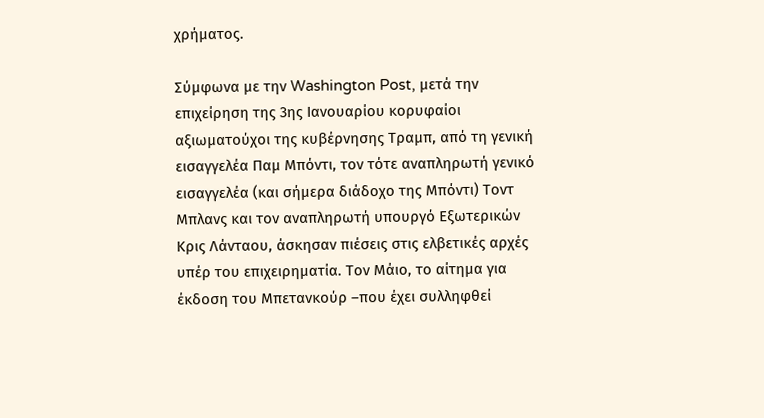χρήματος.

Σύμφωνα με την Washington Post, μετά την επιχείρηση της 3ης Ιανουαρίου κορυφαίοι αξιωματούχοι της κυβέρνησης Τραμπ, από τη γενική εισαγγελέα Παμ Μπόντι, τον τότε αναπληρωτή γενικό εισαγγελέα (και σήμερα διάδοχο της Μπόντι) Τοντ Μπλανς και τον αναπληρωτή υπουργό Εξωτερικών Κρις Λάνταου, άσκησαν πιέσεις στις ελβετικές αρχές υπέρ του επιχειρηματία. Τον Μάιο, το αίτημα για έκδοση του Μπετανκούρ –που έχει συλληφθεί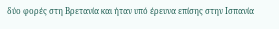δύο φορές στη Βρετανία και ήταν υπό έρευνα επίσης στην Ισπανία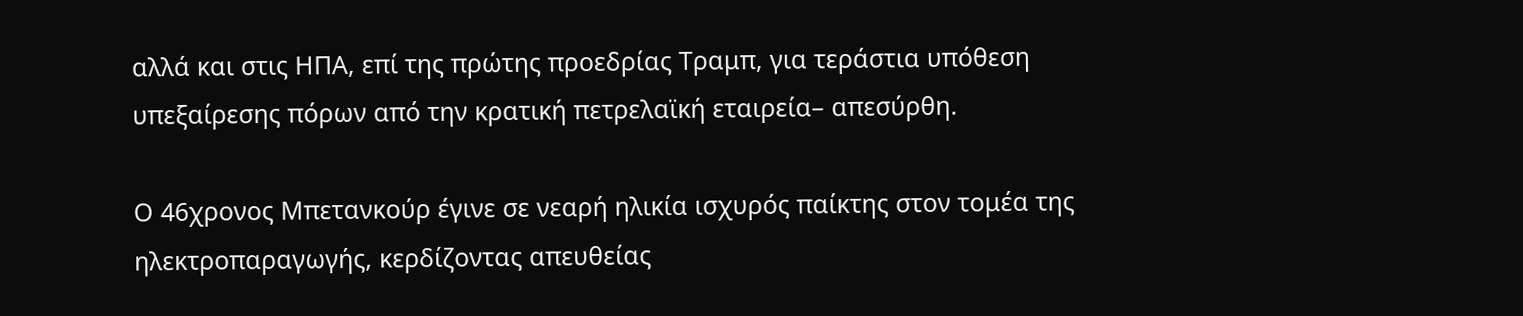αλλά και στις ΗΠΑ, επί της πρώτης προεδρίας Τραμπ, για τεράστια υπόθεση υπεξαίρεσης πόρων από την κρατική πετρελαϊκή εταιρεία– απεσύρθη.

Ο 46χρονος Μπετανκούρ έγινε σε νεαρή ηλικία ισχυρός παίκτης στον τομέα της ηλεκτροπαραγωγής, κερδίζοντας απευθείας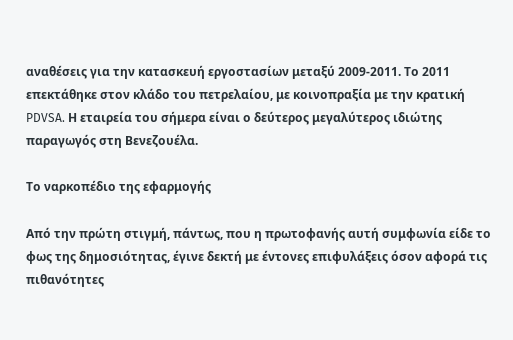αναθέσεις για την κατασκευή εργοστασίων μεταξύ 2009-2011. Το 2011 επεκτάθηκε στον κλάδο του πετρελαίου, με κοινοπραξία με την κρατική PDVSA. Η εταιρεία του σήμερα είναι ο δεύτερος μεγαλύτερος ιδιώτης παραγωγός στη Βενεζουέλα.

Το ναρκοπέδιο της εφαρμογής

Από την πρώτη στιγμή, πάντως, που η πρωτοφανής αυτή συμφωνία είδε το φως της δημοσιότητας, έγινε δεκτή με έντονες επιφυλάξεις όσον αφορά τις πιθανότητες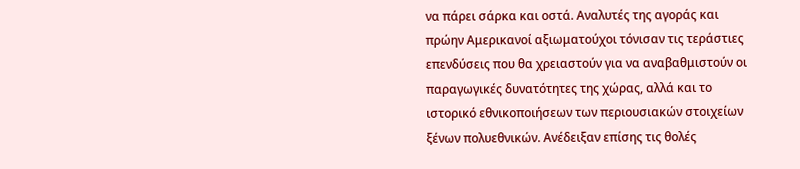να πάρει σάρκα και οστά. Αναλυτές της αγοράς και πρώην Αμερικανοί αξιωματούχοι τόνισαν τις τεράστιες επενδύσεις που θα χρειαστούν για να αναβαθμιστούν οι παραγωγικές δυνατότητες της χώρας, αλλά και το ιστορικό εθνικοποιήσεων των περιουσιακών στοιχείων ξένων πολυεθνικών. Ανέδειξαν επίσης τις θολές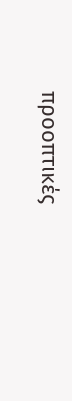προοπτικές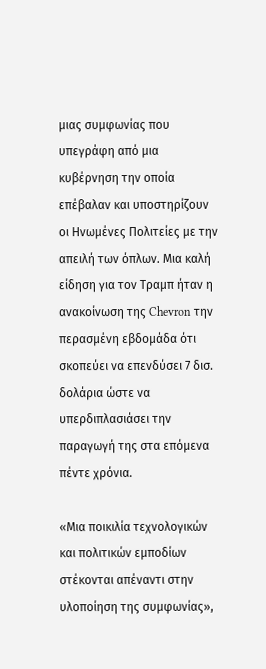μιας συμφωνίας που υπεγράφη από μια κυβέρνηση την οποία επέβαλαν και υποστηρίζουν οι Ηνωμένες Πολιτείες με την απειλή των όπλων. Μια καλή είδηση για τον Τραμπ ήταν η ανακοίνωση της Chevron την περασμένη εβδομάδα ότι σκοπεύει να επενδύσει 7 δισ. δολάρια ώστε να υπερδιπλασιάσει την παραγωγή της στα επόμενα πέντε χρόνια.

«Μια ποικιλία τεχνολογικών και πολιτικών εμποδίων στέκονται απέναντι στην υλοποίηση της συμφωνίας»,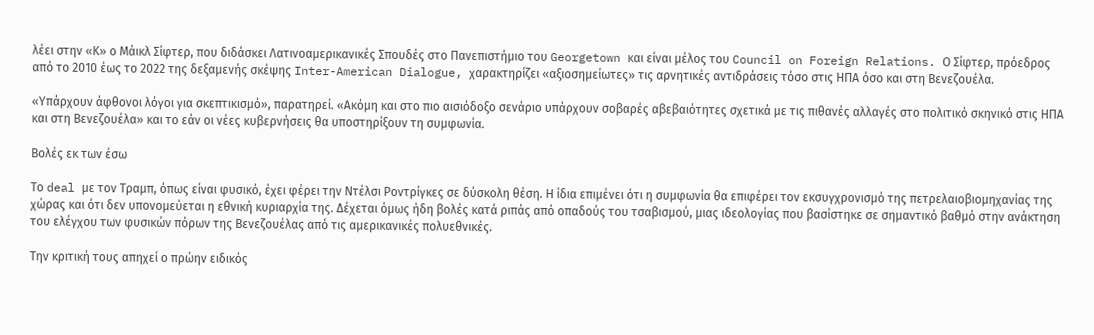λέει στην «Κ» ο Μάικλ Σίφτερ, που διδάσκει Λατινοαμερικανικές Σπουδές στο Πανεπιστήμιο του Georgetown και είναι μέλος του Council on Foreign Relations. Ο Σίφτερ, πρόεδρος από το 2010 έως το 2022 της δεξαμενής σκέψης Inter-American Dialogue, χαρακτηρίζει «αξιοσημείωτες» τις αρνητικές αντιδράσεις τόσο στις ΗΠΑ όσο και στη Βενεζουέλα.

«Υπάρχουν άφθονοι λόγοι για σκεπτικισμό», παρατηρεί. «Ακόμη και στο πιο αισιόδοξο σενάριο υπάρχουν σοβαρές αβεβαιότητες σχετικά με τις πιθανές αλλαγές στο πολιτικό σκηνικό στις ΗΠΑ και στη Βενεζουέλα» και το εάν οι νέες κυβερνήσεις θα υποστηρίξουν τη συμφωνία.

Βολές εκ των έσω

Το deal με τον Τραμπ, όπως είναι φυσικό, έχει φέρει την Ντέλσι Ροντρίγκες σε δύσκολη θέση. Η ίδια επιμένει ότι η συμφωνία θα επιφέρει τον εκσυγχρονισμό της πετρελαιοβιομηχανίας της χώρας και ότι δεν υπονομεύεται η εθνική κυριαρχία της. Δέχεται όμως ήδη βολές κατά ριπάς από οπαδούς του τσαβισμού, μιας ιδεολογίας που βασίστηκε σε σημαντικό βαθμό στην ανάκτηση του ελέγχου των φυσικών πόρων της Βενεζουέλας από τις αμερικανικές πολυεθνικές.

Την κριτική τους απηχεί ο πρώην ειδικός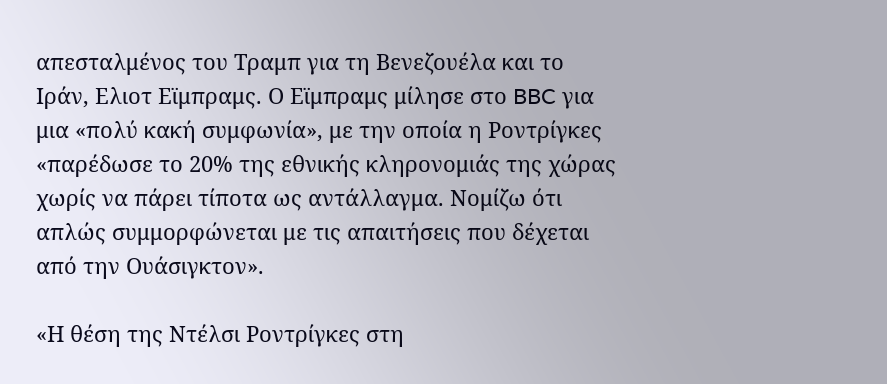απεσταλμένος του Τραμπ για τη Βενεζουέλα και το Ιράν, Eλιοτ Εϊμπραμς. Ο Εϊμπραμς μίλησε στο BBC για μια «πολύ κακή συμφωνία», με την οποία η Ροντρίγκες «παρέδωσε το 20% της εθνικής κληρονομιάς της χώρας χωρίς να πάρει τίποτα ως αντάλλαγμα. Νομίζω ότι απλώς συμμορφώνεται με τις απαιτήσεις που δέχεται από την Ουάσιγκτον».

«Η θέση της Ντέλσι Ροντρίγκες στη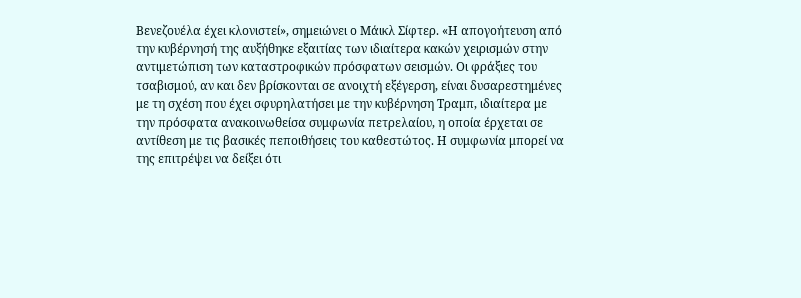Βενεζουέλα έχει κλονιστεί», σημειώνει ο Μάικλ Σίφτερ. «Η απογοήτευση από την κυβέρνησή της αυξήθηκε εξαιτίας των ιδιαίτερα κακών χειρισμών στην αντιμετώπιση των καταστροφικών πρόσφατων σεισμών. Οι φράξιες του τσαβισμού, αν και δεν βρίσκονται σε ανοιχτή εξέγερση, είναι δυσαρεστημένες με τη σχέση που έχει σφυρηλατήσει με την κυβέρνηση Τραμπ, ιδιαίτερα με την πρόσφατα ανακοινωθείσα συμφωνία πετρελαίου, η οποία έρχεται σε αντίθεση με τις βασικές πεποιθήσεις του καθεστώτος. Η συμφωνία μπορεί να της επιτρέψει να δείξει ότι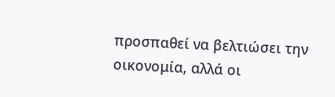προσπαθεί να βελτιώσει την οικονομία, αλλά οι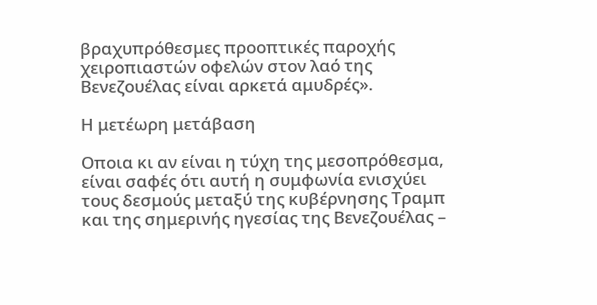βραχυπρόθεσμες προοπτικές παροχής χειροπιαστών οφελών στον λαό της Βενεζουέλας είναι αρκετά αμυδρές».

Η μετέωρη μετάβαση

Oποια κι αν είναι η τύχη της μεσοπρόθεσμα, είναι σαφές ότι αυτή η συμφωνία ενισχύει τους δεσμούς μεταξύ της κυβέρνησης Τραμπ και της σημερινής ηγεσίας της Βενεζουέλας –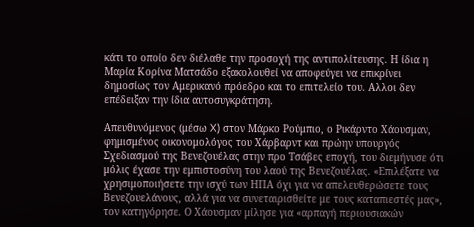κάτι το οποίο δεν διέλαθε την προσοχή της αντιπολίτευσης. Η ίδια η Μαρία Κορίνα Ματσάδο εξακολουθεί να αποφεύγει να επικρίνει δημοσίως τον Αμερικανό πρόεδρο και το επιτελείο του. Aλλοι δεν επέδειξαν την ίδια αυτοσυγκράτηση.

Απευθυνόμενος (μέσω X) στον Μάρκο Ρούμπιο, ο Ρικάρντο Χάουσμαν, φημισμένος οικονομολόγος του Χάρβαρντ και πρώην υπουργός Σχεδιασμού της Βενεζουέλας στην προ Τσάβες εποχή, του διεμήνυσε ότι μόλις έχασε την εμπιστοσύνη του λαού της Βενεζουέλας. «Επιλέξατε να χρησιμοποιήσετε την ισχύ των ΗΠΑ όχι για να απελευθερώσετε τους Βενεζουελάνους, αλλά για να συνεταιρισθείτε με τους καταπιεστές μας», τον κατηγόρησε. Ο Χάουσμαν μίλησε για «αρπαγή περιουσιακών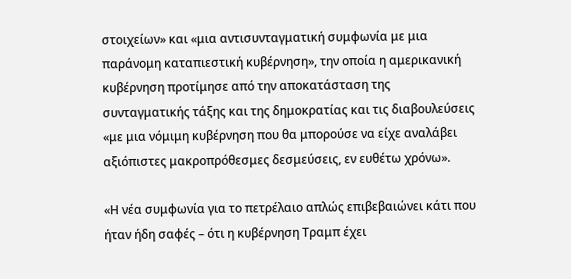στοιχείων» και «μια αντισυνταγματική συμφωνία με μια παράνομη καταπιεστική κυβέρνηση», την οποία η αμερικανική κυβέρνηση προτίμησε από την αποκατάσταση της συνταγματικής τάξης και της δημοκρατίας και τις διαβουλεύσεις «με μια νόμιμη κυβέρνηση που θα μπορούσε να είχε αναλάβει αξιόπιστες μακροπρόθεσμες δεσμεύσεις, εν ευθέτω χρόνω».

«Η νέα συμφωνία για το πετρέλαιο απλώς επιβεβαιώνει κάτι που ήταν ήδη σαφές – ότι η κυβέρνηση Τραμπ έχει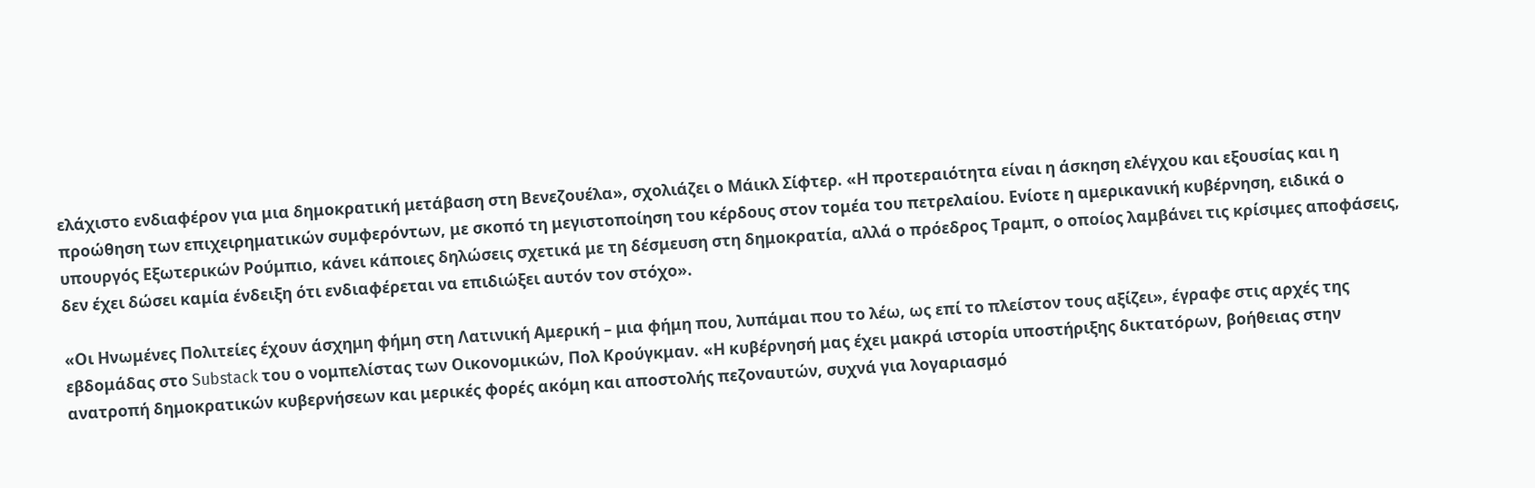ελάχιστο ενδιαφέρον για μια δημοκρατική μετάβαση στη Βενεζουέλα», σχολιάζει ο Μάικλ Σίφτερ. «Η προτεραιότητα είναι η άσκηση ελέγχου και εξουσίας και η προώθηση των επιχειρηματικών συμφερόντων, με σκοπό τη μεγιστοποίηση του κέρδους στον τομέα του πετρελαίου. Ενίοτε η αμερικανική κυβέρνηση, ειδικά ο υπουργός Εξωτερικών Ρούμπιο, κάνει κάποιες δηλώσεις σχετικά με τη δέσμευση στη δημοκρατία, αλλά ο πρόεδρος Τραμπ, ο οποίος λαμβάνει τις κρίσιμες αποφάσεις, δεν έχει δώσει καμία ένδειξη ότι ενδιαφέρεται να επιδιώξει αυτόν τον στόχο».

«Οι Ηνωμένες Πολιτείες έχουν άσχημη φήμη στη Λατινική Αμερική – μια φήμη που, λυπάμαι που το λέω, ως επί το πλείστον τους αξίζει», έγραφε στις αρχές της εβδομάδας στο Substack του ο νομπελίστας των Οικονομικών, Πολ Κρούγκμαν. «Η κυβέρνησή μας έχει μακρά ιστορία υποστήριξης δικτατόρων, βοήθειας στην ανατροπή δημοκρατικών κυβερνήσεων και μερικές φορές ακόμη και αποστολής πεζοναυτών, συχνά για λογαριασμό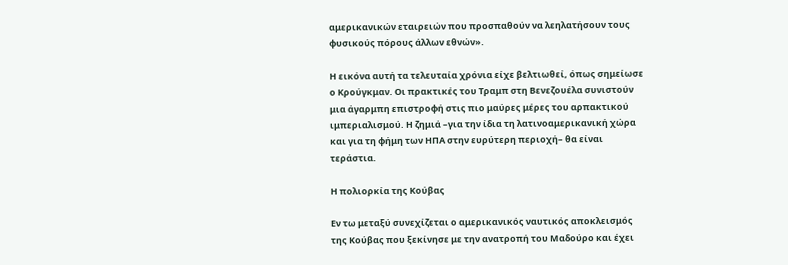αμερικανικών εταιρειών που προσπαθούν να λεηλατήσουν τους φυσικούς πόρους άλλων εθνών».

Η εικόνα αυτή τα τελευταία χρόνια είχε βελτιωθεί, όπως σημείωσε ο Κρούγκμαν. Οι πρακτικές του Τραμπ στη Βενεζουέλα συνιστούν μια άγαρμπη επιστροφή στις πιο μαύρες μέρες του αρπακτικού ιμπεριαλισμού. Η ζημιά –για την ίδια τη λατινοαμερικανική χώρα και για τη φήμη των ΗΠΑ στην ευρύτερη περιοχή– θα είναι τεράστια.

Η πολιορκία της Κούβας

Εν τω μεταξύ συνεχίζεται ο αμερικανικός ναυτικός αποκλεισμός της Κούβας που ξεκίνησε με την ανατροπή του Μαδούρο και έχει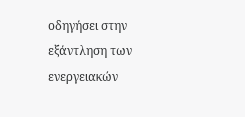οδηγήσει στην εξάντληση των ενεργειακών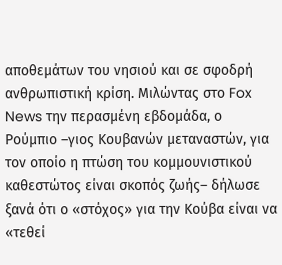αποθεμάτων του νησιού και σε σφοδρή ανθρωπιστική κρίση. Μιλώντας στο Fox News την περασμένη εβδομάδα, ο Ρούμπιο –γιος Κουβανών μεταναστών, για τον οποίο η πτώση του κομμουνιστικού καθεστώτος είναι σκοπός ζωής– δήλωσε ξανά ότι ο «στόχος» για την Κούβα είναι να «τεθεί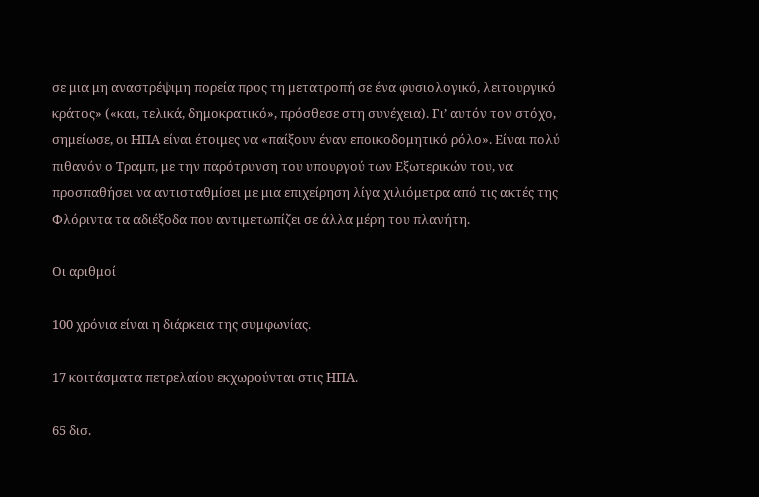σε μια μη αναστρέψιμη πορεία προς τη μετατροπή σε ένα φυσιολογικό, λειτουργικό κράτος» («και, τελικά, δημοκρατικό», πρόσθεσε στη συνέχεια). Γι’ αυτόν τον στόχο, σημείωσε, οι ΗΠΑ είναι έτοιμες να «παίξουν έναν εποικοδομητικό ρόλο». Είναι πολύ πιθανόν ο Τραμπ, με την παρότρυνση του υπουργού των Εξωτερικών του, να προσπαθήσει να αντισταθμίσει με μια επιχείρηση λίγα χιλιόμετρα από τις ακτές της Φλόριντα τα αδιέξοδα που αντιμετωπίζει σε άλλα μέρη του πλανήτη.

Οι αριθμοί

100 χρόνια είναι η διάρκεια της συμφωνίας.

17 κοιτάσματα πετρελαίου εκχωρούνται στις ΗΠΑ.

65 δισ.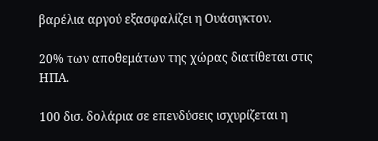βαρέλια αργού εξασφαλίζει η Ουάσιγκτον.

20% των αποθεμάτων της χώρας διατίθεται στις ΗΠΑ.

100 δισ. δολάρια σε επενδύσεις ισχυρίζεται η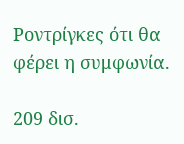Ροντρίγκες ότι θα φέρει η συμφωνία.

209 δισ.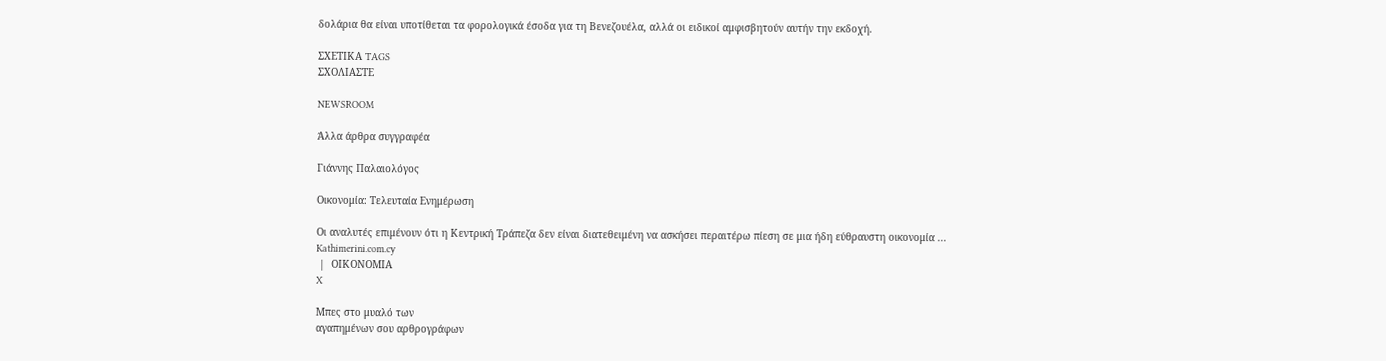δολάρια θα είναι υποτίθεται τα φορολογικά έσοδα για τη Βενεζουέλα, αλλά οι ειδικοί αμφισβητούν αυτήν την εκδοχή.

ΣΧΕΤΙΚΑ TAGS
ΣΧΟΛΙΑΣΤΕ

NEWSROOM

Άλλα άρθρα συγγραφέα

Γιάννης Παλαιολόγος

Οικονομία: Τελευταία Ενημέρωση

Οι αναλυτές επιμένουν ότι η Κεντρική Τράπεζα δεν είναι διατεθειμένη να ασκήσει περαιτέρω πίεση σε μια ήδη εύθραυστη οικονομία ...
Kathimerini.com.cy
 |  ΟΙΚΟΝΟΜΙΑ
X

Μπες στο μυαλό των
αγαπημένων σου αρθρογράφων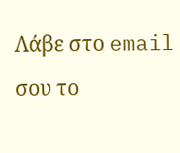Λάβε στο email σου το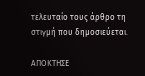τελευταίο τους άρθρο τη στιγμή που δημοσιεύεται.

ΑΠΟΚΤΗΣΕ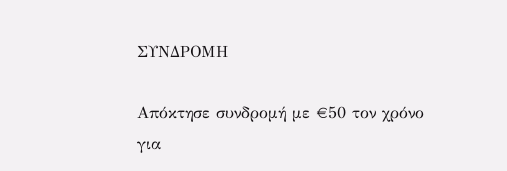ΣΥΝΔΡΟΜΗ

Απόκτησε συνδρομή με €50 τον χρόνο για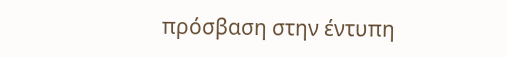πρόσβαση στην έντυπη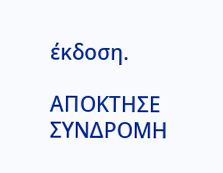έκδοση.

ΑΠΟΚΤΗΣΕ ΣΥΝΔΡΟΜΗ